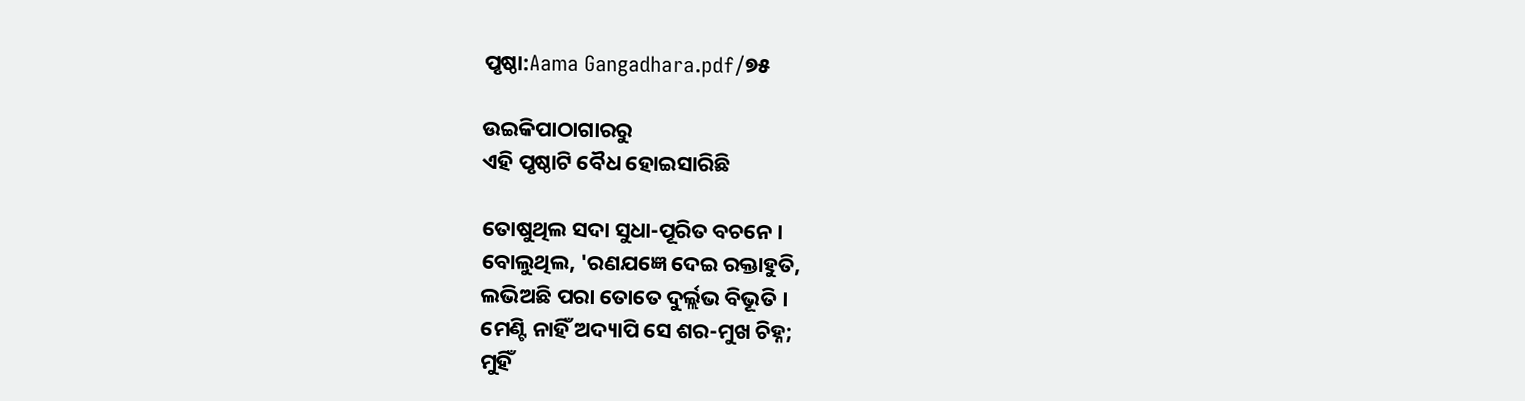ପୃଷ୍ଠା:Aama Gangadhara.pdf/୭୫

ଉଇକିପାଠାଗାର‌ରୁ
ଏହି ପୃଷ୍ଠାଟି ବୈଧ ହୋଇସାରିଛି

ତୋଷୁଥିଲ ସଦା ସୁଧା-ପୂରିତ ବଚନେ ।
ବୋଲୁଥିଲ, 'ରଣଯଜ୍ଞେ ଦେଇ ରକ୍ତାହୁତି,
ଲଭିଅଛି ପରା ତୋତେ ଦୁର୍ଲ୍ଲଭ ବିଭୂତି ।
ମେଣ୍ଟି ନାହିଁ ଅଦ୍ୟାପି ସେ ଶର-ମୁଖ ଚିହ୍ନ;
ମୁହିଁ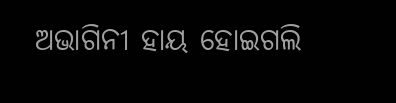ଅଭାଗିନୀ ହାୟ ହୋଇଗଲି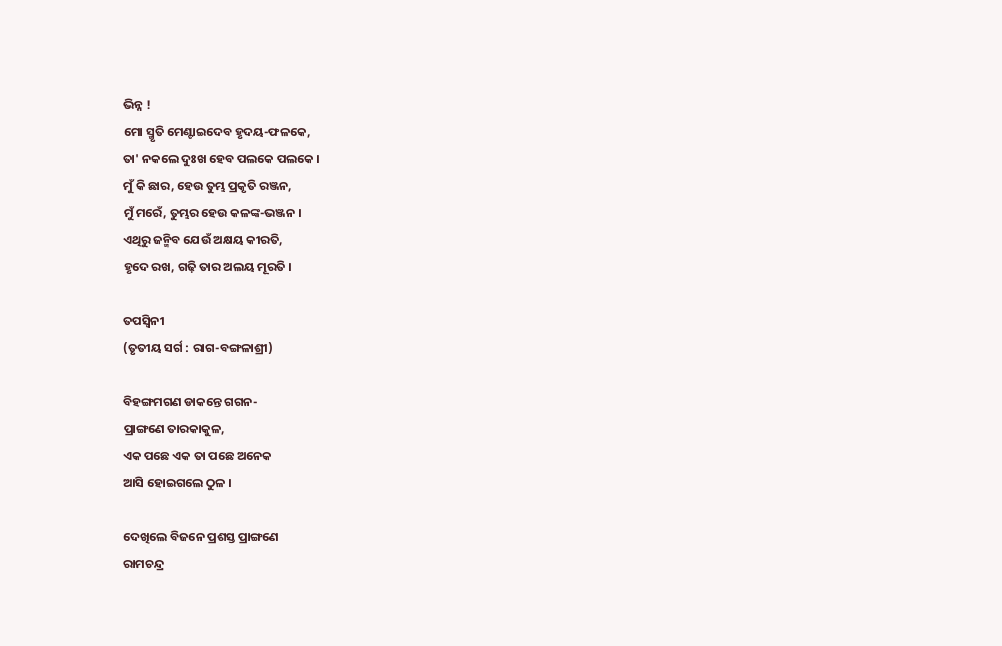ଭିନ୍ନ !
ମୋ ସ୍ମୃତି ମେଣ୍ଟାଇଦେବ ହୃଦୟ-ଫଳକେ,
ତା' ନକଲେ ଦୁଃଖ ହେବ ପଲକେ ପଲକେ ।
ମୁଁ କି ଛାର, ହେଉ ତୁମ୍ଭ ପ୍ରକୃତି ରଞ୍ଜନ,
ମୁଁ ମରେଁ, ତୁମ୍ଭର ହେଉ କଳଙ୍କ-ଭଞ୍ଜନ ।
ଏଥିରୁ ଜନ୍ମିବ ଯେଉଁ ଅକ୍ଷୟ କୀରତି,
ହୃଦେ ରଖ, ଗଢ଼ି ତାର ଅଲୟ ମୂରତି ।

ତପସ୍ୱିନୀ
(ତୃତୀୟ ସର୍ଗ : ରାଗ-ବଙ୍ଗଳାଶ୍ରୀ)

ବିହଙ୍ଗମଗଣ ଡାକନ୍ତେ ଗଗନ-
ପ୍ରାଙ୍ଗଣେ ତାରକାକୁଳ,
ଏକ ପଛେ ଏକ ତା ପଛେ ଅନେକ
ଆସି ହୋଇଗଲେ ଠୁଳ ।

ଦେଖିଲେ ବିଜନେ ପ୍ରଶସ୍ତ ପ୍ରାଙ୍ଗଣେ
ରାମଚନ୍ଦ୍ର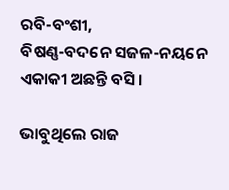ରବି-ବଂଶୀ,
ବିଷଣ୍ଣ-ବଦନେ ସଜଳ-ନୟନେ
ଏକାକୀ ଅଛନ୍ତି ବସି ।

ଭାବୁଥିଲେ ରାଜ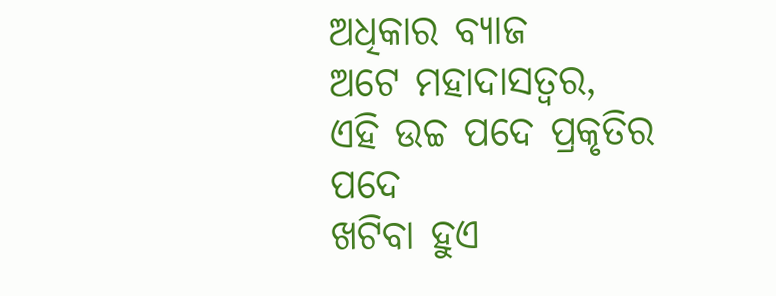ଅଧିକାର ବ୍ୟାଜ
ଅଟେ ମହାଦାସତ୍ୱର,
ଏହି ଉଚ୍ଚ ପଦେ ପ୍ରକୃତିର ପଦେ
ଖଟିବା ହୁଏ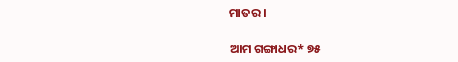ମାତର ।

ଆମ ଗଙ୍ଗାଧର* ୭୫